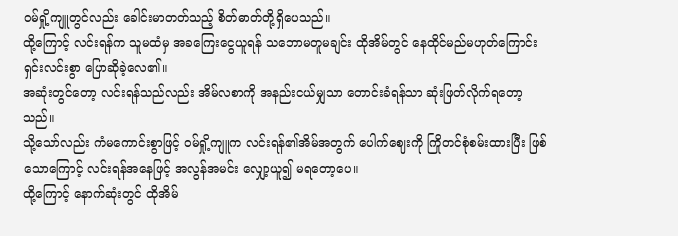ဝမ်ရှို့ကျူတွင်လည်း ခေါင်းမာတတ်သည့် စိတ်ဓာတ်တို့ရှိပေသည်။
ထို့ကြောင့် လင်းရန်က သူမထံမှ အခကြေးငွေယူရန် သဘောမတူမချင်း ထိုအိမ်တွင် နေထိုင်မည်မဟုတ်ကြောင်း ရှင်းလင်းစွာ ပြောဆိုခဲ့လေ၏။
အဆုံးတွင်တော့ လင်းရန်သည်လည်း အိမ်လစာကို အနည်းငယ်မျှသာ တောင်းခံရန်သာ ဆုံးဖြတ်လိုက်ရတော့သည်။
သို့သော်လည်း ကံမကောင်းစွာဖြင့် ဝမ်ရှို့ကျူက လင်းရန်၏အိမ်အတွက် ပေါက်ဈေးကို ကြိုတင်စုံစမ်းထားပြီး ဖြစ်သောကြောင့် လင်းရန်အနေဖြင့် အလွန်အမင်း လျှော့ယူ၍ မရတော့ပေ။
ထို့ကြောင့် နောက်ဆုံးတွင် ထိုအိမ်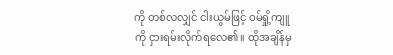ကို တစ်လလျှင် ငါးယွမ်ဖြင့် ဝမ်ရှို့ကျူကို ငှားရမ်းလိုက်ရလေ၏။ ထိုအချိန်မှ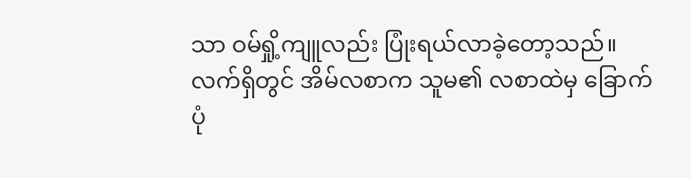သာ ဝမ်ရှို့ကျူလည်း ပြုံးရယ်လာခဲ့တော့သည်။
လက်ရှိတွင် အိမ်လစာက သူမ၏ လစာထဲမှ ခြောက်ပုံ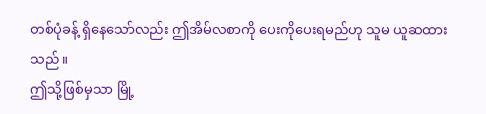တစ်ပုံခန့် ရှိနေသော်လည်း ဤအိမ်လစာကို ပေးကိုပေးရမည်ဟု သူမ ယူဆထားသည်။
ဤသို့ဖြစ်မှသာ မြို့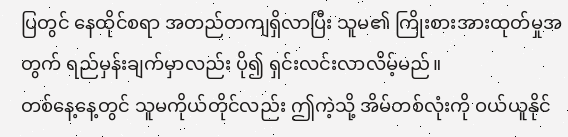ပြတွင် နေထိုင်စရာ အတည်တကျရှိလာပြီး သူမ၏ ကြိုးစားအားထုတ်မှုအတွက် ရည်မှန်းချက်မှာလည်း ပို၍ ရှင်းလင်းလာလိမ့်မည်။
တစ်နေ့နေ့တွင် သူမကိုယ်တိုင်လည်း ဤကဲ့သို့ အိမ်တစ်လုံးကို ဝယ်ယူနိုင်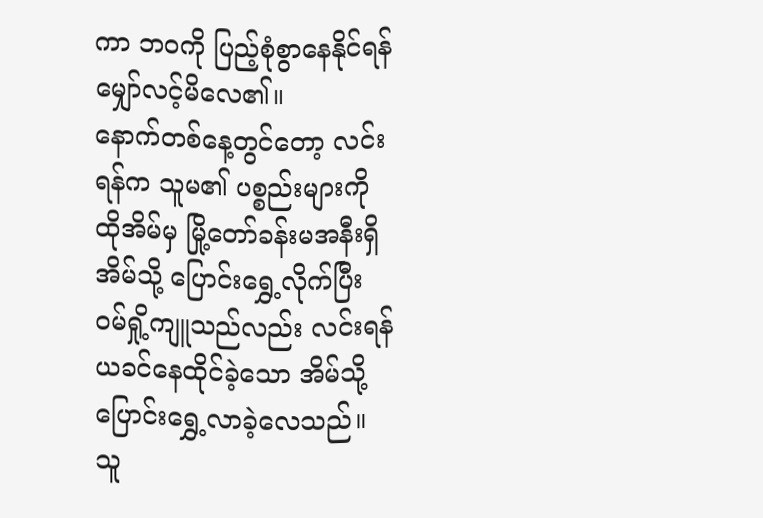ကာ ဘဝကို ပြည့်စုံစွာနေနိုင်ရန် မျှော်လင့်မိလေ၏။
နောက်တစ်နေ့တွင်တော့ လင်းရန်က သူမ၏ ပစ္စည်းများကို ထိုအိမ်မှ မြို့တော်ခန်းမအနီးရှိ အိမ်သို့ ပြောင်းရွှေ့လိုက်ပြီး ဝမ်ရှို့ကျူသည်လည်း လင်းရန် ယခင်နေထိုင်ခဲ့သော အိမ်သို့ ပြောင်းရွှေ့လာခဲ့လေသည်။
သူ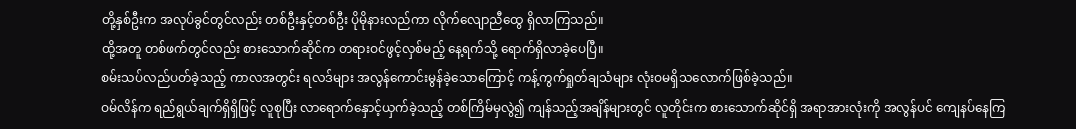တို့နှစ်ဦးက အလုပ်ခွင်တွင်လည်း တစ်ဦးနှင့်တစ်ဦး ပိုမိုနားလည်ကာ လိုက်လျောညီထွေ ရှိလာကြသည်။
ထို့အတူ တစ်ဖက်တွင်လည်း စားသောက်ဆိုင်က တရားဝင်ဖွင့်လှစ်မည့် နေ့ရက်သို့ ရောက်ရှိလာခဲ့ပေပြီ။
စမ်းသပ်လည်ပတ်ခဲ့သည့် ကာလအတွင်း ရလဒ်များ အလွန်ကောင်းမွန်ခဲ့သောကြောင့် ကန့်ကွက်ရှုတ်ချသံများ လုံးဝမရှိသလောက်ဖြစ်ခဲ့သည်။
ဝမ်လိန်က ရည်ရွယ်ချက်ရှိရှိဖြင့် လူစုပြီး လာရောက်နှောင့်ယှက်ခဲ့သည့် တစ်ကြိမ်မှလွဲ၍ ကျန်သည့်အချိန်များတွင် လူတိုင်းက စားသောက်ဆိုင်ရှိ အရာအားလုံးကို အလွန်ပင် ကျေနပ်နေကြ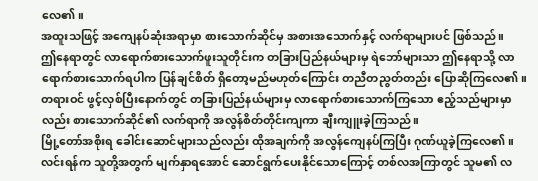လေ၏။
အထူးသဖြင့် အကျေနပ်ဆုံးအရာမှာ စားသောက်ဆိုင်မှ အစားအသောက်နှင့် လက်ရာများပင် ဖြစ်သည်။
ဤနေရာတွင် လာရောက်စားသောက်ဖူးသူတိုင်းက တခြားပြည်နယ်များမှ ရဲဘော်များသာ ဤနေရာသို့ လာရောက်စားသောက်ရပါက ပြန်ချင်စိတ် ရှိတော့မည်မဟုတ်ကြောင်း တညီတညွတ်တည်း ပြောဆိုကြလေ၏။
တရားဝင် ဖွင့်လှစ်ပြီးနောက်တွင် တခြားပြည်နယ်များမှ လာရောက်စားသောက်ကြသော ဧည့်သည်များမှာလည်း စားသောက်ဆိုင်၏ လက်ရာကို အလွန်စိတ်တိုင်းကျကာ ချီးကျူးခဲ့ကြသည်။
မြို့တော်အစိုးရ ခေါင်းဆောင်များသည်လည်း ထိုအချက်ကို အလွန်ကျေနပ်ကြပြီး ဂုဏ်ယူခဲ့ကြလေ၏။
လင်းရန်က သူတို့အတွက် မျက်နှာရအောင် ဆောင်ရွက်ပေးနိုင်သောကြောင့် တစ်လအကြာတွင် သူမ၏ လ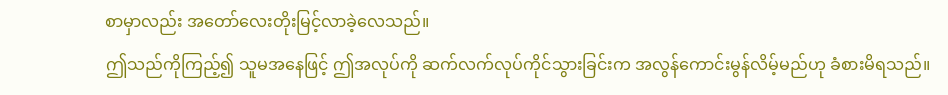စာမှာလည်း အတော်လေးတိုးမြင့်လာခဲ့လေသည်။
ဤသည်ကိုကြည့်၍ သူမအနေဖြင့် ဤအလုပ်ကို ဆက်လက်လုပ်ကိုင်သွားခြင်းက အလွန်ကောင်းမွန်လိမ့်မည်ဟု ခံစားမိရသည်။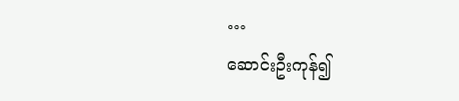…
ဆောင်းဦးကုန်၍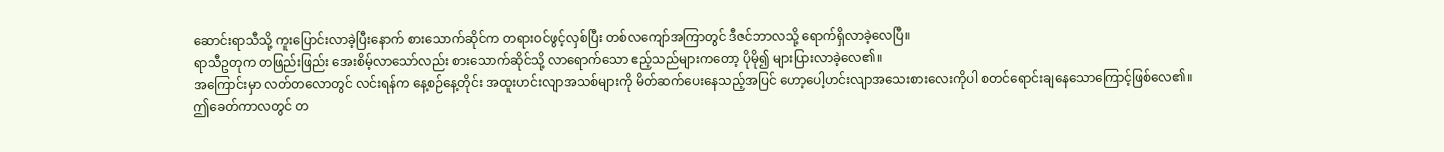ဆောင်းရာသီသို့ ကူးပြောင်းလာခဲ့ပြီးနောက် စားသောက်ဆိုင်က တရားဝင်ဖွင့်လှစ်ပြီး တစ်လကျော်အကြာတွင် ဒီဇင်ဘာလသို့ ရောက်ရှိလာခဲ့လေပြီ။
ရာသီဥတုက တဖြည်းဖြည်း အေးစိမ့်လာသော်လည်း စားသောက်ဆိုင်သို့ လာရောက်သော ဧည့်သည်များကတော့ ပိုမို၍ များပြားလာခဲ့လေ၏။
အကြောင်းမှာ လတ်တလောတွင် လင်းရန်က နေ့စဉ်နေ့တိုင်း အထူးဟင်းလျာအသစ်များကို မိတ်ဆက်ပေးနေသည့်အပြင် ဟော့ပေါ့ဟင်းလျာအသေးစားလေးကိုပါ စတင်ရောင်းချနေသောကြောင့်ဖြစ်လေ၏။
ဤခေတ်ကာလတွင် တ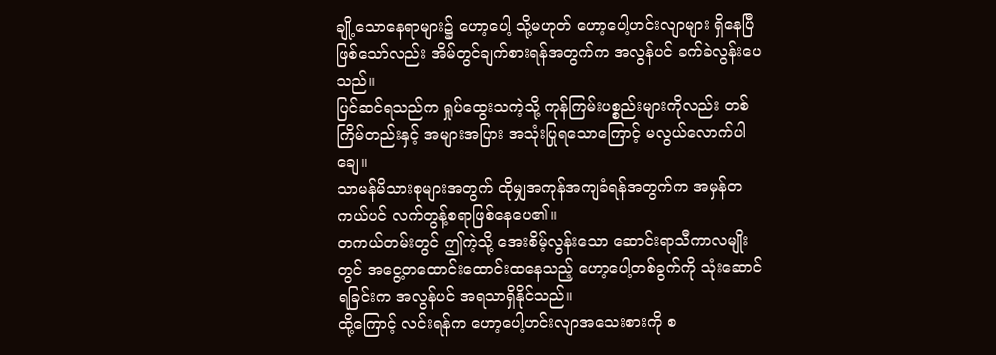ချို့သောနေရာများ၌ ဟော့ပေါ့ သို့မဟုတ် ဟော့ပေါ့ဟင်းလျာများ ရှိနေပြီဖြစ်သော်လည်း အိမ်တွင်ချက်စားရန်အတွက်က အလွန်ပင် ခက်ခဲလွန်းပေသည်။
ပြင်ဆင်ရသည်က ရှုပ်ထွေးသကဲ့သို့ ကုန်ကြမ်းပစ္စည်းများကိုလည်း တစ်ကြိမ်တည်းနှင့် အများအပြား အသုံးပြုရသောကြောင့် မလွယ်လောက်ပါချေ။
သာမန်မိသားစုများအတွက် ထိုမျှအကုန်အကျခံရန်အတွက်က အမှန်တကယ်ပင် လက်တွန့်စရာဖြစ်နေပေ၏။
တကယ်တမ်းတွင် ဤကဲ့သို့ အေးစိမ့်လွန်းသော ဆောင်းရာသီကာလမျိုးတွင် အငွေ့တထောင်းထောင်းထနေသည့် ဟော့ပေါ့တစ်ခွက်ကို သုံးဆောင်ရခြင်းက အလွန်ပင် အရသာရှိနိုင်သည်။
ထို့ကြောင့် လင်းရန်က ဟော့ပေါ့ဟင်းလျာအသေးစားကို စ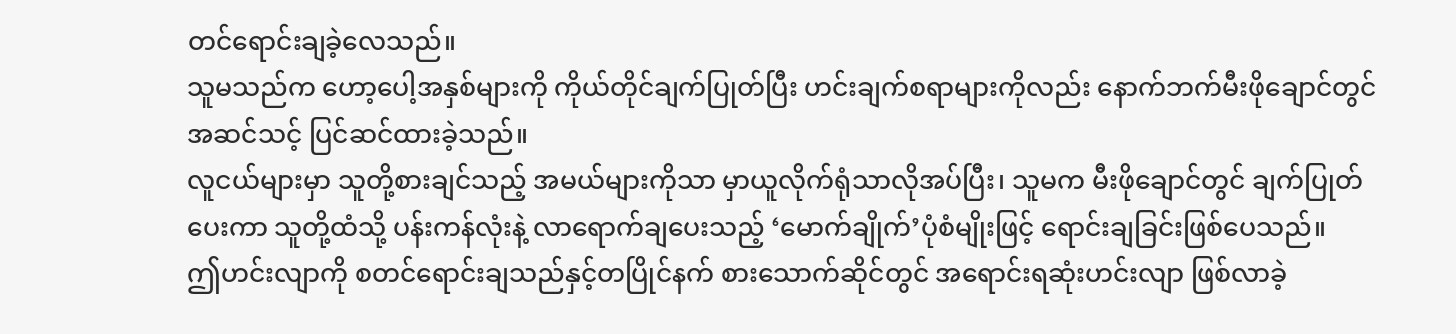တင်ရောင်းချခဲ့လေသည်။
သူမသည်က ဟော့ပေါ့အနှစ်များကို ကိုယ်တိုင်ချက်ပြုတ်ပြီး ဟင်းချက်စရာများကိုလည်း နောက်ဘက်မီးဖိုချောင်တွင် အဆင်သင့် ပြင်ဆင်ထားခဲ့သည်။
လူငယ်များမှာ သူတို့စားချင်သည့် အမယ်များကိုသာ မှာယူလိုက်ရုံသာလိုအပ်ပြီး၊ သူမက မီးဖိုချောင်တွင် ချက်ပြုတ်ပေးကာ သူတို့ထံသို့ ပန်းကန်လုံးနဲ့ လာရောက်ချပေးသည့် ‘မောက်ချိုက်’ပုံစံမျိုးဖြင့် ရောင်းချခြင်းဖြစ်ပေသည်။
ဤဟင်းလျာကို စတင်ရောင်းချသည်နှင့်တပြိုင်နက် စားသောက်ဆိုင်တွင် အရောင်းရဆုံးဟင်းလျာ ဖြစ်လာခဲ့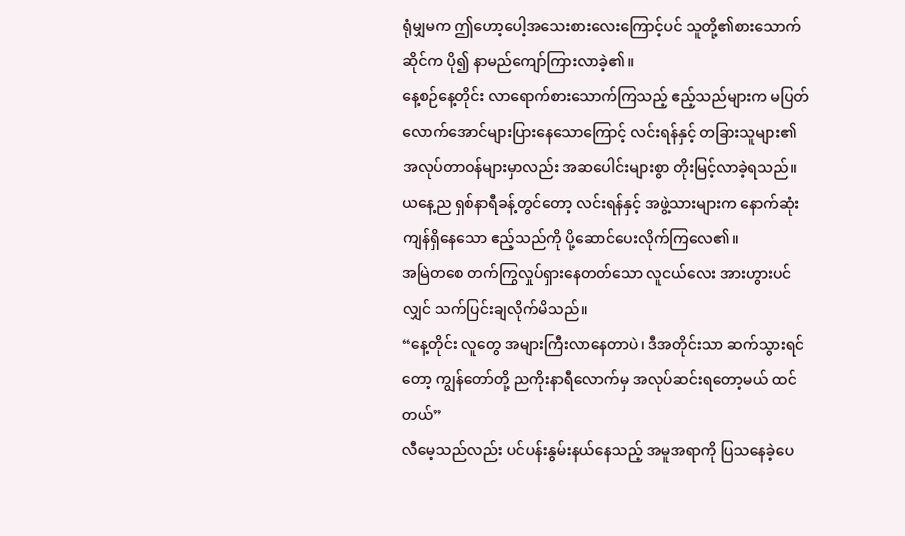ရုံမျှမက ဤဟော့ပေါ့အသေးစားလေးကြောင့်ပင် သူတို့၏စားသောက်ဆိုင်က ပို၍ နာမည်ကျော်ကြားလာခဲ့၏။
နေ့စဉ်နေ့တိုင်း လာရောက်စားသောက်ကြသည့် ဧည့်သည်များက မပြတ်လောက်အောင်များပြားနေသောကြောင့် လင်းရန်နှင့် တခြားသူများ၏ အလုပ်တာဝန်များမှာလည်း အဆပေါင်းများစွာ တိုးမြင့်လာခဲ့ရသည်။
ယနေ့ည ရှစ်နာရီခန့်တွင်တော့ လင်းရန်နှင့် အဖွဲ့သားများက နောက်ဆုံးကျန်ရှိနေသော ဧည့်သည်ကို ပို့ဆောင်ပေးလိုက်ကြလေ၏။
အမြဲတစေ တက်ကြွလှုပ်ရှားနေတတ်သော လူငယ်လေး အားဟွားပင်လျှင် သက်ပြင်းချလိုက်မိသည်။
“နေ့တိုင်း လူတွေ အများကြီးလာနေတာပဲ၊ ဒီအတိုင်းသာ ဆက်သွားရင်တော့ ကျွန်တော်တို့ ညကိုးနာရီလောက်မှ အလုပ်ဆင်းရတော့မယ် ထင်တယ်”
လီမေ့သည်လည်း ပင်ပန်းနွမ်းနယ်နေသည့် အမူအရာကို ပြသနေခဲ့ပေ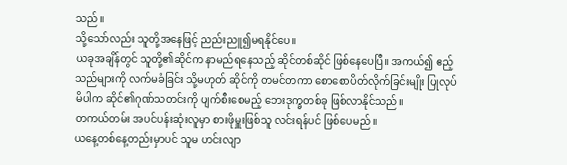သည်။
သို့သော်လည်း သူတို့အနေဖြင့် ညည်းညူ၍မရနိုင်ပေ။
ယခုအချိန်တွင် သူတို့၏ဆိုင်က နာမည်ရနေသည့် ဆိုင်တစ်ဆိုင် ဖြစ်နေပေပြီ။ အကယ်၍ ဧည့်သည်များကို လက်မခံခြင်း သို့မဟုတ် ဆိုင်ကို တမင်တကာ စောစောပိတ်လိုက်ခြင်းမျိုး ပြုလုပ်မိပါက ဆိုင်၏ဂုဏ်သတင်းကို ပျက်စီးစေမည့် ဘေးဒုက္ခတစ်ခု ဖြစ်လာနိုင်သည်။
တကယ်တမ်း အပင်ပန်းဆုံးလူမှာ စားဖိုမှူးဖြစ်သူ လင်းရန်ပင် ဖြစ်ပေမည်။
ယနေ့တစ်နေ့တည်းမှာပင် သူမ ဟင်းလျာ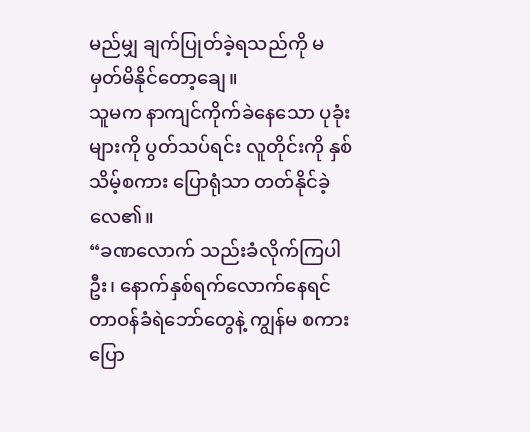မည်မျှ ချက်ပြုတ်ခဲ့ရသည်ကို မမှတ်မိနိုင်တော့ချေ။
သူမက နာကျင်ကိုက်ခဲနေသော ပုခုံးများကို ပွတ်သပ်ရင်း လူတိုင်းကို နှစ်သိမ့်စကား ပြောရုံသာ တတ်နိုင်ခဲ့လေ၏။
“ခဏလောက် သည်းခံလိုက်ကြပါဦး၊ နောက်နှစ်ရက်လောက်နေရင် တာဝန်ခံရဲဘော်တွေနဲ့ ကျွန်မ စကားပြော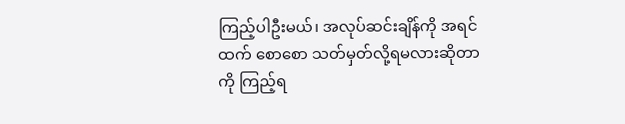ကြည့်ပါဦးမယ်၊ အလုပ်ဆင်းချိန်ကို အရင်ထက် စောစော သတ်မှတ်လို့ရမလားဆိုတာကို ကြည့်ရ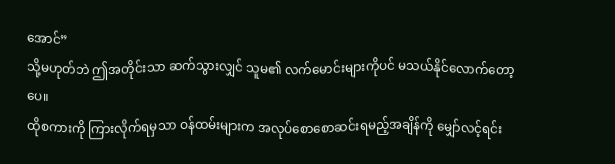အောင်”
သို့မဟုတ်ဘဲ ဤအတိုင်းသာ ဆက်သွားလျှင် သူမ၏ လက်မောင်းများကိုပင် မသယ်နိုင်လောက်တော့ပေ။
ထိုစကားကို ကြားလိုက်ရမှသာ ဝန်ထမ်းများက အလုပ်စောစောဆင်းရမည့်အချိန်ကို မျှော်လင့်ရင်း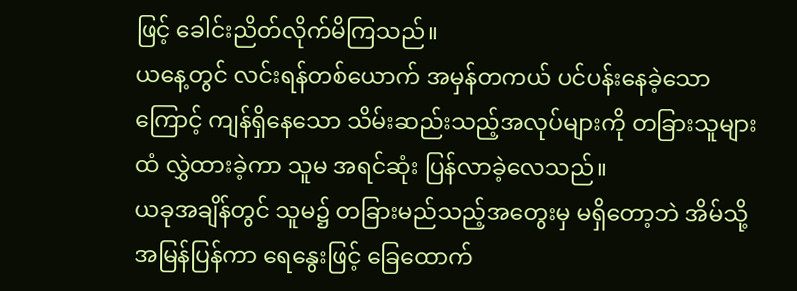ဖြင့် ခေါင်းညိတ်လိုက်မိကြသည်။
ယနေ့တွင် လင်းရန်တစ်ယောက် အမှန်တကယ် ပင်ပန်းနေခဲ့သောကြောင့် ကျန်ရှိနေသော သိမ်းဆည်းသည့်အလုပ်များကို တခြားသူများထံ လွှဲထားခဲ့ကာ သူမ အရင်ဆုံး ပြန်လာခဲ့လေသည်။
ယခုအချိန်တွင် သူမ၌ တခြားမည်သည့်အတွေးမှ မရှိတော့ဘဲ အိမ်သို့အမြန်ပြန်ကာ ရေနွေးဖြင့် ခြေထောက်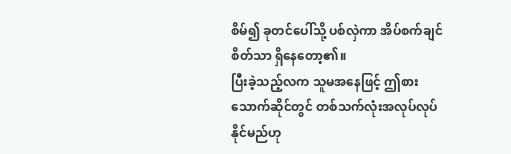စိမ်၍ ခုတင်ပေါ်သို့ ပစ်လှဲကာ အိပ်စက်ချင်စိတ်သာ ရှိနေတော့၏။
ပြီးခဲ့သည့်လက သူမအနေဖြင့် ဤစားသောက်ဆိုင်တွင် တစ်သက်လုံးအလုပ်လုပ်နိုင်မည်ဟု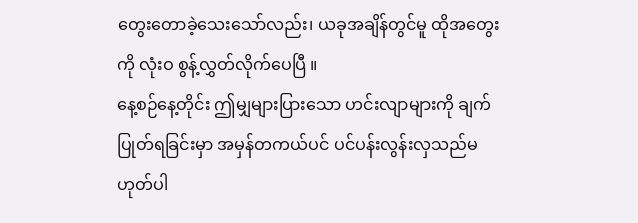တွေးတောခဲ့သေးသော်လည်း၊ ယခုအချိန်တွင်မူ ထိုအတွေးကို လုံးဝ စွန့်လွှတ်လိုက်ပေပြီ ။
နေ့စဉ်နေ့တိုင်း ဤမျှများပြားသော ဟင်းလျာများကို ချက်ပြုတ်ရခြင်းမှာ အမှန်တကယ်ပင် ပင်ပန်းလွန်းလှသည်မဟုတ်ပါ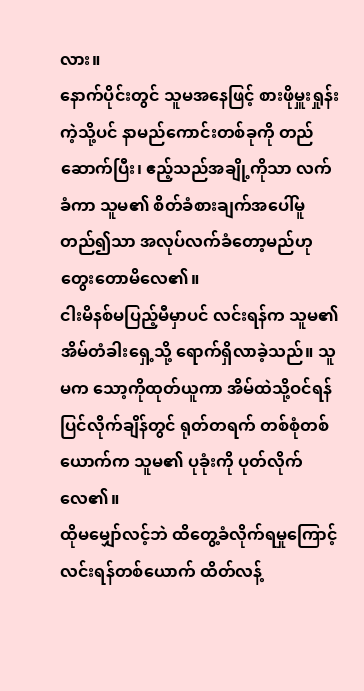လား။
နောက်ပိုင်းတွင် သူမအနေဖြင့် စားဖိုမှူးရှုန်းကဲ့သို့ပင် နာမည်ကောင်းတစ်ခုကို တည်ဆောက်ပြီး၊ ဧည့်သည်အချို့ကိုသာ လက်ခံကာ သူမ၏ စိတ်ခံစားချက်အပေါ်မူတည်၍သာ အလုပ်လက်ခံတော့မည်ဟု တွေးတောမိလေ၏။
ငါးမိနစ်မပြည့်မီမှာပင် လင်းရန်က သူမ၏ အိမ်တံခါးရှေ့သို့ ရောက်ရှိလာခဲ့သည်။ သူမက သော့ကိုထုတ်ယူကာ အိမ်ထဲသို့ဝင်ရန် ပြင်လိုက်ချိန်တွင် ရုတ်တရက် တစ်စုံတစ်ယောက်က သူမ၏ ပုခုံးကို ပုတ်လိုက်လေ၏။
ထိုမမျှော်လင့်ဘဲ ထိတွေ့ခံလိုက်ရမှုကြောင့် လင်းရန်တစ်ယောက် ထိတ်လန့်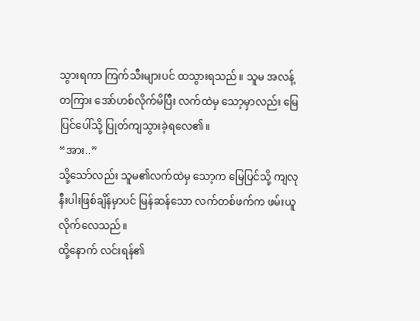သွားရကာ ကြက်သီးများပင် ထသွားရသည်။ သူမ အလန့်တကြား အော်ဟစ်လိုက်မိပြီး လက်ထဲမှ သော့မှာလည်း မြေပြင်ပေါ်သို့ ပြုတ်ကျသွားခဲ့ရလေ၏။
“အား..”
သို့သော်လည်း သူမ၏လက်ထဲမှ သော့က မြေပြင်သို့ ကျလုနီးပါးဖြစ်ချိန်မှာပင် မြန်ဆန်သော လက်တစ်ဖက်က ဖမ်းယူလိုက်လေသည်။
ထို့နောက် လင်းရန်၏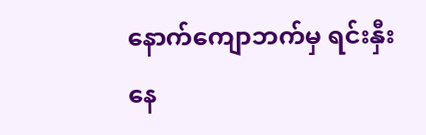နောက်ကျောဘက်မှ ရင်းနှီးနေ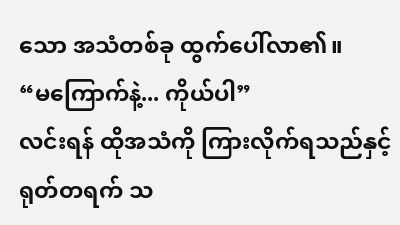သော အသံတစ်ခု ထွက်ပေါ်လာ၏။
“မကြောက်နဲ့... ကိုယ်ပါ”
လင်းရန် ထိုအသံကို ကြားလိုက်ရသည်နှင့် ရုတ်တရက် သ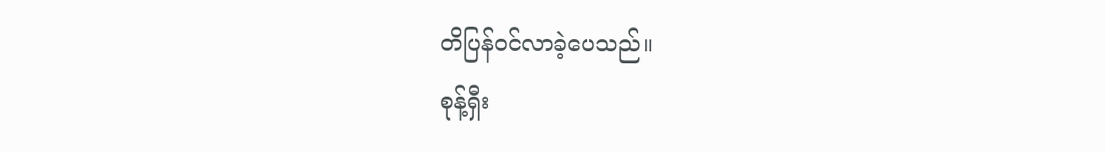တိပြန်ဝင်လာခဲ့ပေသည်။
စုန့်ရှီး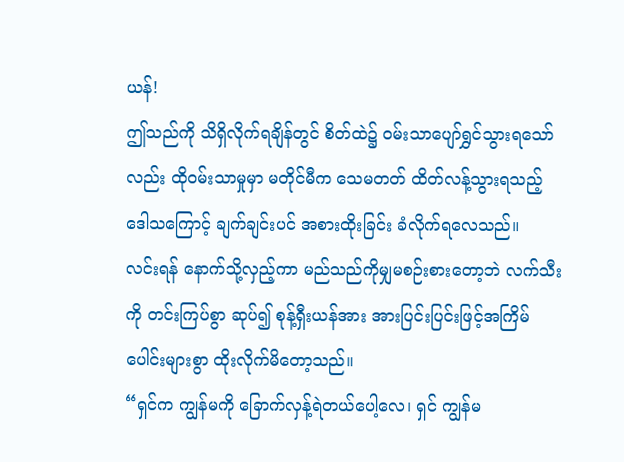ယန်!
ဤသည်ကို သိရှိလိုက်ရချိန်တွင် စိတ်ထဲ၌ ဝမ်းသာပျော်ရွှင်သွားရသော်လည်း ထိုဝမ်းသာမှုမှာ မတိုင်မီက သေမတတ် ထိတ်လန့်သွားရသည့် ဒေါသကြောင့် ချက်ချင်းပင် အစားထိုးခြင်း ခံလိုက်ရလေသည်။
လင်းရန် နောက်သို့လှည့်ကာ မည်သည်ကိုမျှမစဉ်းစားတော့ဘဲ လက်သီးကို တင်းကြပ်စွာ ဆုပ်၍ စုန့်ရှီးယန်အား အားပြင်းပြင်းဖြင့်အကြိမ်ပေါင်းများစွာ ထိုးလိုက်မိတော့သည်။
“ရှင်က ကျွန်မကို ခြောက်လှန့်ရဲတယ်ပေါ့လေ၊ ရှင် ကျွန်မ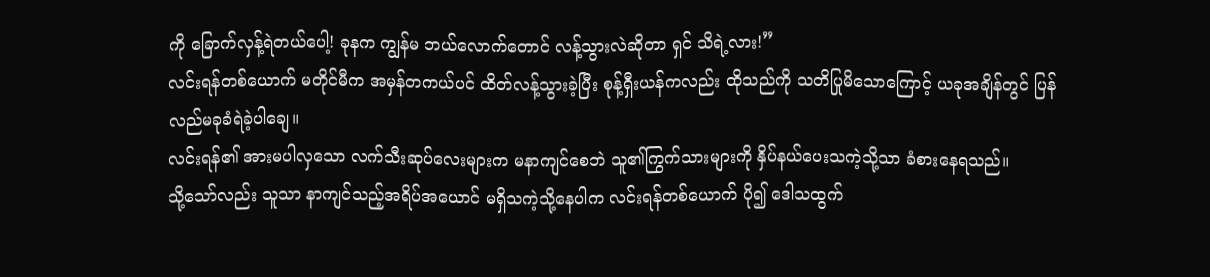ကို ခြောက်လှန့်ရဲတယ်ပေါ့! ခုနက ကျွန်မ ဘယ်လောက်တောင် လန့်သွားလဲဆိုတာ ရှင် သိရဲ့လား!”
လင်းရန်တစ်ယောက် မတိုင်မီက အမှန်တကယ်ပင် ထိတ်လန့်သွားခဲ့ပြီး စုန့်ရှီးယန်ကလည်း ထိုသည်ကို သတိပြုမိသောကြောင့် ယခုအချိန်တွင် ပြန်လည်မခုခံရဲခဲ့ပါချေ။
လင်းရန်၏ အားမပါလှသော လက်သီးဆုပ်လေးများက မနာကျင်စေဘဲ သူ၏ကြွက်သားများကို နှိပ်နယ်ပေးသကဲ့သို့သာ ခံစားနေရသည်။
သို့သော်လည်း သူသာ နာကျင်သည့်အရိပ်အယောင် မရှိသကဲ့သို့နေပါက လင်းရန်တစ်ယောက် ပို၍ ဒေါသထွက်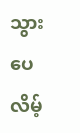သွားပေလိမ့်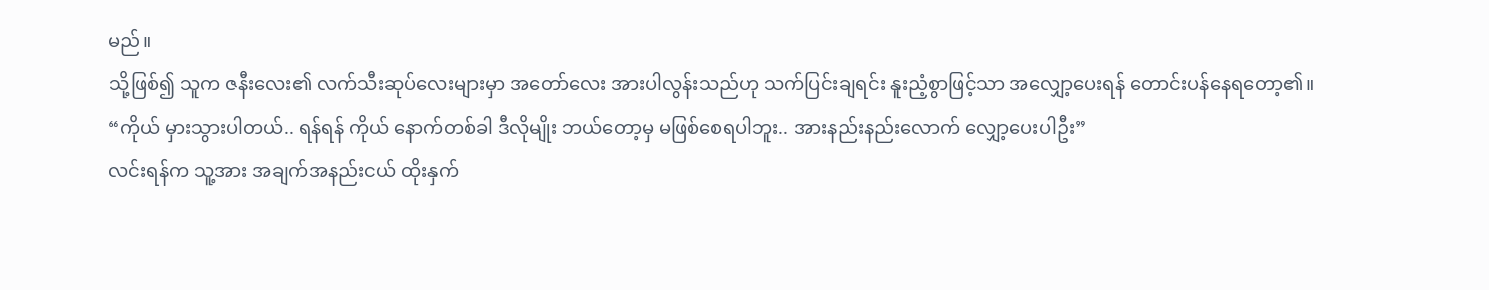မည်။
သို့ဖြစ်၍ သူက ဇနီးလေး၏ လက်သီးဆုပ်လေးများမှာ အတော်လေး အားပါလွန်းသည်ဟု သက်ပြင်းချရင်း နူးညံ့စွာဖြင့်သာ အလျှော့ပေးရန် တောင်းပန်နေရတော့၏။
“ကိုယ် မှားသွားပါတယ်.. ရန်ရန် ကိုယ် နောက်တစ်ခါ ဒီလိုမျိုး ဘယ်တော့မှ မဖြစ်စေရပါဘူး.. အားနည်းနည်းလောက် လျှော့ပေးပါဦး”
လင်းရန်က သူ့အား အချက်အနည်းငယ် ထိုးနှက်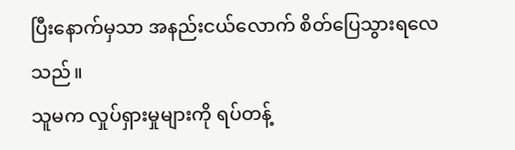ပြီးနောက်မှသာ အနည်းငယ်လောက် စိတ်ပြေသွားရလေသည်။
သူမက လှုပ်ရှားမှုများကို ရပ်တန့်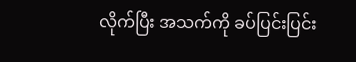လိုက်ပြီး အသက်ကို ခပ်ပြင်းပြင်း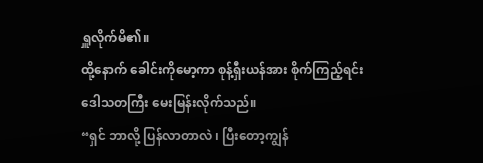ရှူလိုက်မိ၏။
ထို့နောက် ခေါင်းကိုမော့ကာ စုန့်ရှီးယန်အား စိုက်ကြည့်ရင်း ဒေါသတကြီး မေးမြန်းလိုက်သည်။
“ရှင် ဘာလို့ ပြန်လာတာလဲ ၊ ပြီးတော့ကျွန်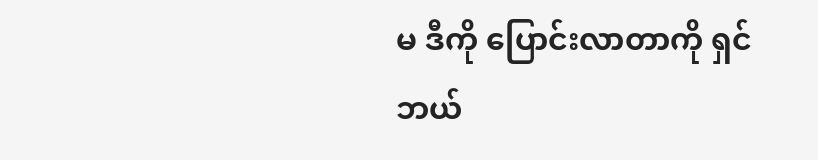မ ဒီကို ပြောင်းလာတာကို ရှင် ဘယ်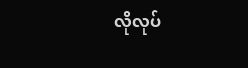လိုလုပ်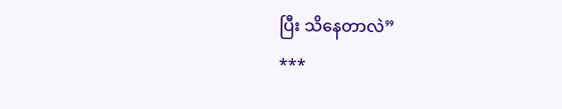ပြီး သိနေတာလဲ”
***